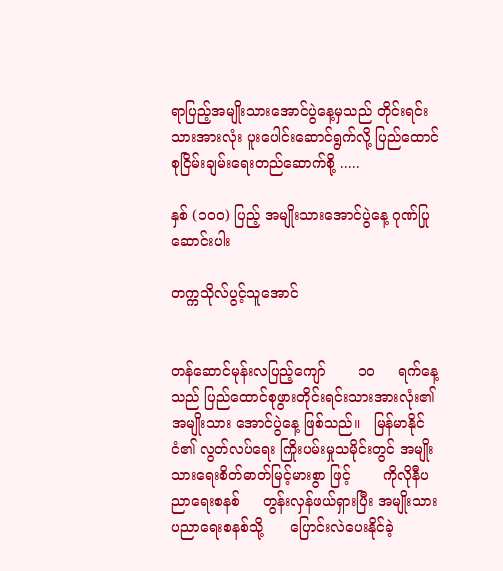ရာပြည့်အမျိုးသားအောင်ပွဲနေ့မှသည် တိုင်းရင်းသားအားလုံး ပူးပေါင်းဆောင်ရွက်လို့ ပြည်ထောင်စုငြိမ်းချမ်းရေးတည်ဆောက်စို့ .....

နှစ် (၁၀၀) ပြည့် အမျိုးသားအောင်ပွဲနေ့ ဂုဏ်ပြုဆောင်းပါး

တက္ကသိုလ်ပွင့်သူအောင်


တန်ဆောင်မုန်းလပြည့်ကျော်       ၁၀     ရက်နေ့သည် ပြည်ထောင်စုဖွားတိုင်းရင်းသားအားလုံး၏ အမျိုးသား အောင်ပွဲနေ့ ဖြစ်သည်။   မြန်မာနိုင်ငံ၏ လွတ်လပ်ရေး ကြိုးပမ်းမှုသမိုင်းတွင် အမျိုးသားရေးစိတ်ဓာတ်မြင့်မားစွာ ဖြင့်       ကိုလိုနီပညာရေးစနစ်     တွန်းလှန်ဖယ်ရှားပြီး အမျိုးသားပညာရေးစနစ်သို့      ပြောင်းလဲပေးနိုင်ခဲ့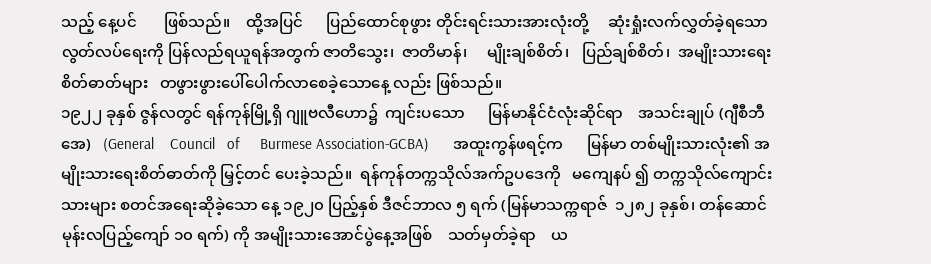သည့် နေ့ပင်       ဖြစ်သည်။    ထို့အပြင်      ပြည်ထောင်စုဖွား တိုင်းရင်းသားအားလုံးတို့     ဆုံးရှုံးလက်လွှတ်ခဲ့ရသော လွတ်လပ်ရေးကို ပြန်လည်ရယူရန်အတွက် ဇာတိသွေး၊  ဇာတိမာန်၊     မျိုးချစ်စိတ်၊   ပြည်ချစ်စိတ်၊  အမျိုးသားရေး စိတ်ဓာတ်များ   တဖွားဖွားပေါ်ပေါက်လာစေခဲ့သောနေ့ လည်း ဖြစ်သည်။
၁၉၂၂ ခုနှစ် ဇွန်လတွင် ရန်ကုန်မြို့ရှိ ဂျူဗလီဟော၌  ကျင်းပသော      မြန်မာနိုင်ငံလုံးဆိုင်ရာ    အသင်းချုပ် (ဂျီစီဘီအေ)   (General    Council   of     Burmese Association-GCBA)      အထူးကွန်ဖရင့်က      မြန်မာ တစ်မျိုးသားလုံး၏ အမျိုးသားရေးစိတ်ဓာတ်ကို မြှင့်တင် ပေးခဲ့သည်။  ရန်ကုန်တက္ကသိုလ်အက်ဥပဒေကို   မကျေနပ် ၍ တက္ကသိုလ်ကျောင်းသားများ စတင်အရေးဆိုခဲ့သော နေ့ ၁၉၂၀ ပြည့်နှစ် ဒီဇင်ဘာလ ၅ ရက် (မြန်မာသက္ကရာဇ်  ၁၂၈၂ ခုနှစ်၊ တန်ဆောင်မုန်းလပြည့်ကျော် ၁၀ ရက်) ကို အမျိုးသားအောင်ပွဲနေ့အဖြစ်    သတ်မှတ်ခဲ့ရာ    ယ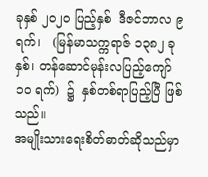ခုနှစ် ၂၀၂၀ ပြည့်နှစ်  ဒီဇင်ဘာလ ၉ ရက်၊   (မြန်မာသက္ကရာဇ် ၁၃၈၂ ခုနှစ်၊ တန်ဆောင်မုန်းလပြည့်ကျော် ၁၀ ရက်)  ၌  နှစ်တစ်ရာပြည့်ပြီ ဖြစ်သည်။
အမျိုးသားရေးစိတ်ဓာတ်ဆိုသည်မှာ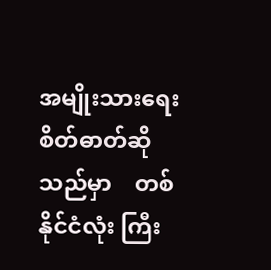အမျိုးသားရေးစိတ်ဓာတ်ဆိုသည်မှာ    တစ်နိုင်ငံလုံး ကြီး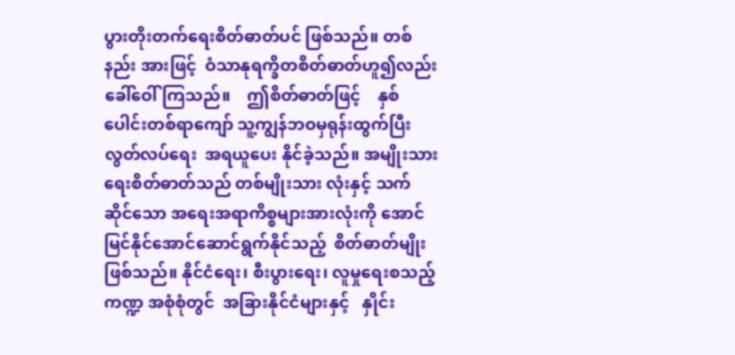ပွားတိုးတက်ရေးစိတ်ဓာတ်ပင် ဖြစ်သည်။ တစ်နည်း အားဖြင့်  ဝံသာနုရက္ခိတစိတ်ဓာတ်ဟူ၍လည်း  ခေါ်ဝေါ် ကြသည်။    ဤစိတ်ဓာတ်ဖြင့်    နှစ်ပေါင်းတစ်ရာကျော် သူ့ကျွန်ဘဝမှရုန်းထွက်ပြီး   လွတ်လပ်ရေး  အရယူပေး နိုင်ခဲ့သည်။ အမျိုးသားရေးစိတ်ဓာတ်သည် တစ်မျိုးသား လုံးနှင့် သက်ဆိုင်သော အရေးအရာကိစ္စများအားလုံးကို အောင်မြင်နိုင်အောင်ဆောင်ရွက်နိုင်သည့်  စိတ်ဓာတ်မျိုး  ဖြစ်သည်။ နိုင်ငံရေး၊ စီးပွားရေး၊ လူမှုရေးစသည့်  ကဏ္ဍ အစုံစုံတွင်  အခြားနိုင်ငံများနှင့်   နှိုင်း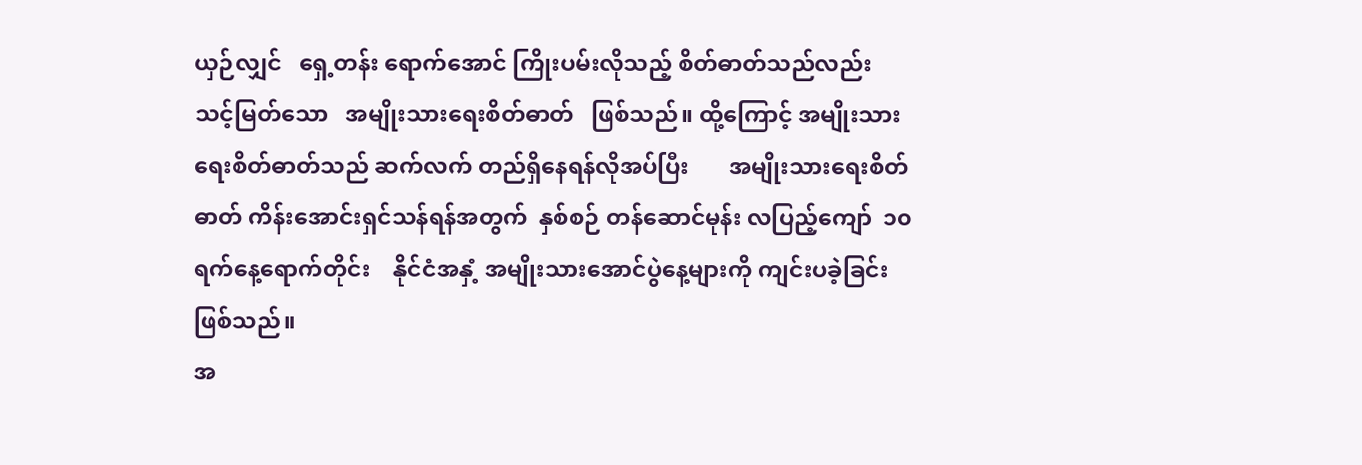ယှဉ်လျှင်   ရှေ့တန်း ရောက်အောင် ကြိုးပမ်းလိုသည့် စိတ်ဓာတ်သည်လည်း  သင့်မြတ်သော   အမျိုးသားရေးစိတ်ဓာတ်   ဖြစ်သည်။ ထို့ကြောင့် အမျိုးသားရေးစိတ်ဓာတ်သည် ဆက်လက် တည်ရှိနေရန်လိုအပ်ပြီး       အမျိုးသားရေးစိတ်ဓာတ် ကိန်းအောင်းရှင်သန်ရန်အတွက်  နှစ်စဉ် တန်ဆောင်မုန်း လပြည့်ကျော်  ၁၀  ရက်နေ့ရောက်တိုင်း    နိုင်ငံအနှံ့ အမျိုးသားအောင်ပွဲနေ့များကို ကျင်းပခဲ့ခြင်းဖြစ်သည်။
အ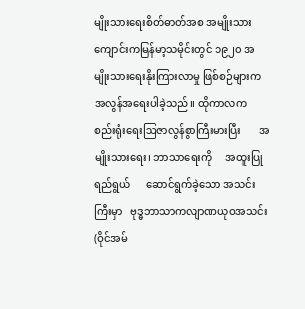မျိုးသားရေးစိတ်ဓာတ်အစ အမျိုးသားကျောင်းကမြန်မာ့သမိုင်းတွင် ၁၉၂၀ အမျိုးသားရေးနိုးကြားလာမှု ဖြစ်စဉ်များက    အလွန်အရေးပါခဲ့သည်။ ထိုကာလက စည်းရုံးရေးဩဇာလွန်စွာကြီးမားပြီး       အမျိုးသားရေး၊ ဘာသာရေးကို     အထူးပြုရည်ရွယ်      ဆောင်ရွက်ခဲ့သော အသင်းကြီးမှာ   ဗုဒ္ဓဘာသာကလျာဏယုဝအသင်း (ဝိုင်အမ်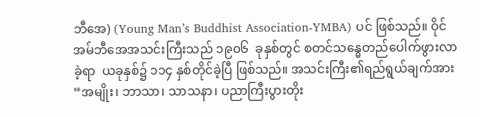ဘီအေ) (Young Man’s Buddhist Association-YMBA) ပင် ဖြစ်သည်။ ဝိုင်အမ်ဘီအေအသင်းကြီးသည် ၁၉၀၆  ခုနှစ်တွင် စတင်သန္ဓေတည်ပေါက်ဖွားလာခဲ့ရာ  ယခုနှစ်၌ ၁၁၄ နှစ်တိုင်ခဲ့ပြီ ဖြစ်သည်။ အသင်းကြီး၏ရည်ရွယ်ချက်အား “အမျိုး၊ ဘာသာ၊ သာသနာ၊ ပညာကြီးပွားတိုး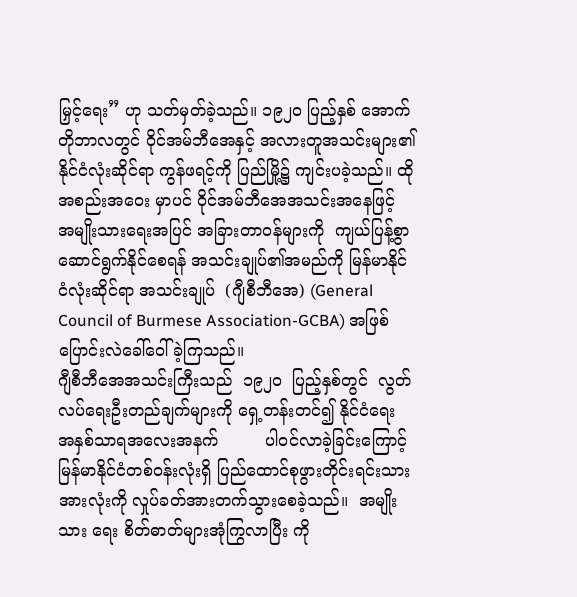မြှင့်ရေး” ဟု သတ်မှတ်ခဲ့သည်။ ၁၉၂၀ ပြည့်နှစ် အောက်တိုဘာလတွင် ဝိုင်အမ်ဘီအေနှင့် အလားတူအသင်းများ၏ နိုင်ငံလုံးဆိုင်ရာ ကွန်ဖရင့်ကို ပြည်မြို့၌ ကျင်းပခဲ့သည်။ ထိုအစည်းအဝေး မှာပင် ဝိုင်အမ်ဘီအေအသင်းအနေဖြင့် အမျိုးသားရေးအပြင် အခြားတာဝန်များကို  ကျယ်ပြန့်စွာ   ဆောင်ရွက်နိုင်စေရန် အသင်းချုပ်၏အမည်ကို မြန်မာနိုင်ငံလုံးဆိုင်ရာ အသင်းချုပ်  (ဂျီစီဘီအေ) (General Council of Burmese Association-GCBA) အဖြစ် ပြောင်းလဲခေါ်ဝေါ်ခဲ့ကြသည်။
ဂျီစီဘီအေအသင်းကြီးသည်  ၁၉၂၀  ပြည့်နှစ်တွင်  လွတ်လပ်ရေးဦးတည်ချက်များကို ရှေ့တန်းတင်၍ နိုင်ငံရေး အနှစ်သာရအလေးအနက်         ပါဝင်လာခဲ့ခြင်းကြောင့် မြန်မာနိုင်ငံတစ်ဝန်းလုံးရှိ ပြည်ထောင်စုဖွားတိုင်းရင်းသား အားလုံးကို လှုပ်ခတ်အားတက်သွားစေခဲ့သည်။  အမျိုးသား ရေး စိတ်ဓာတ်များအုံကြွလာပြီး ကို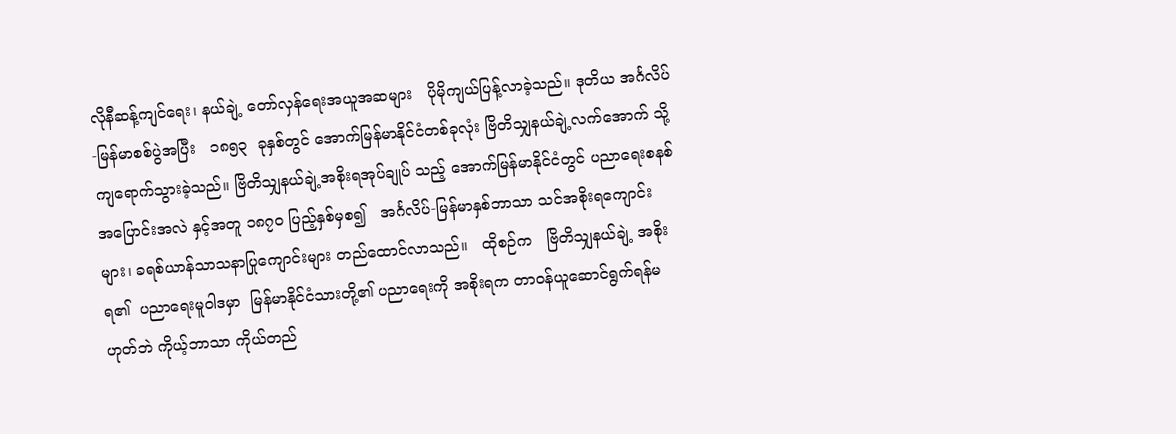လိုနီဆန့်ကျင်ရေး၊ နယ်ချဲ့ တော်လှန်ရေးအယူအဆများ   ပိုမိုကျယ်ပြန့်လာခဲ့သည်။ ဒုတိယ အင်္ဂလိပ်-မြန်မာစစ်ပွဲအပြီး   ၁၈၅၃  ခုနှစ်တွင် အောက်မြန်မာနိုင်ငံတစ်ခုလုံး ဗြိတိသျှနယ်ချဲ့လက်အောက် သို့ ကျရောက်သွားခဲ့သည်။ ဗြိတိသျှနယ်ချဲ့အစိုးရအုပ်ချုပ် သည့် အောက်မြန်မာနိုင်ငံတွင် ပညာရေးစနစ် အပြောင်းအလဲ နှင့်အတူ ၁၈၇၀ ပြည့်နှစ်မှစ၍   အင်္ဂလိပ်-မြန်မာနှစ်ဘာသာ သင်အစိုးရကျောင်းများ၊ ခရစ်ယာန်သာသနာပြုကျောင်းများ တည်ထောင်လာသည်။   ထိုစဉ်က   ဗြိတိသျှနယ်ချဲ့ အစိုးရ၏  ပညာရေးမူဝါဒမှာ  မြန်မာနိုင်ငံသားတို့၏ ပညာရေးကို အစိုးရက တာဝန်ယူဆောင်ရွက်ရန်မဟုတ်ဘဲ ကိုယ့်ဘာသာ ကိုယ်တည်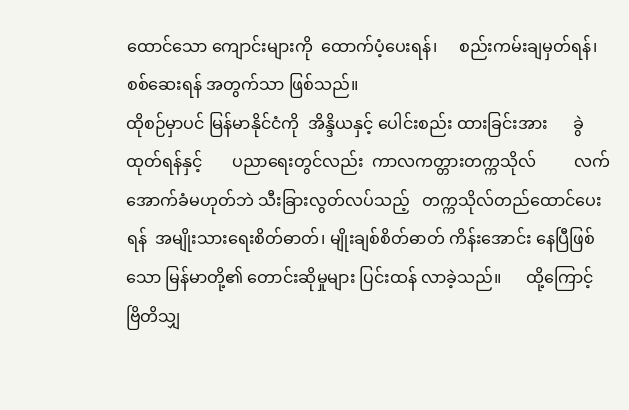ထောင်သော ကျောင်းများကို  ထောက်ပံ့ပေးရန်၊     စည်းကမ်းချမှတ်ရန်၊    စစ်ဆေးရန် အတွက်သာ ဖြစ်သည်။
ထိုစဉ်မှာပင် မြန်မာနိုင်ငံကို  အိန္ဒိယနှင့် ပေါင်းစည်း ထားခြင်းအား      ခွဲထုတ်ရန်နှင့်       ပညာရေးတွင်လည်း  ကာလကတ္တားတက္ကသိုလ်         လက်အောက်ခံမဟုတ်ဘဲ သီးခြားလွတ်လပ်သည့်   တက္ကသိုလ်တည်ထောင်ပေးရန်  အမျိုးသားရေးစိတ်ဓာတ်၊ မျိုးချစ်စိတ်ဓာတ် ကိန်းအောင်း နေပြီဖြစ်သော မြန်မာတို့၏ တောင်းဆိုမှုများ ပြင်းထန် လာခဲ့သည်။      ထို့ကြောင့်    ဗြိတိသျှ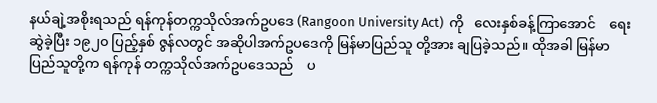နယ်ချဲ့အစိုးရသည် ရန်ကုန်တက္ကသိုလ်အက်ဥပဒေ (Rangoon University Act)  ကို   လေးနှစ်ခန့်ကြာအောင်    ရေးဆွဲခဲ့ပြီး ၁၉၂၀ ပြည့်နှစ် ဇွန်လတွင် အဆိုပါအက်ဥပဒေကို မြန်မာပြည်သူ တို့အား ချပြခဲ့သည်။ ထိုအခါ မြန်မာပြည်သူတို့က ရန်ကုန် တက္ကသိုလ်အက်ဥပဒေသည်    ပ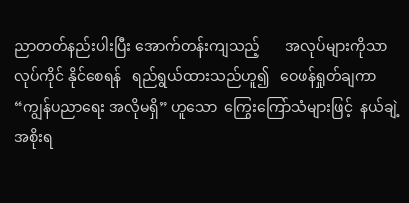ညာတတ်နည်းပါးပြီး အောက်တန်းကျသည့်       အလုပ်များကိုသာ    လုပ်ကိုင် နိုင်စေရန်   ရည်ရွယ်ထားသည်ဟူ၍   ဝေဖန်ရှုတ်ချကာ “ကျွန်ပညာရေး အလိုမရှိ” ဟူသော  ကြွေးကြော်သံများဖြင့်  နယ်ချဲ့အစိုးရ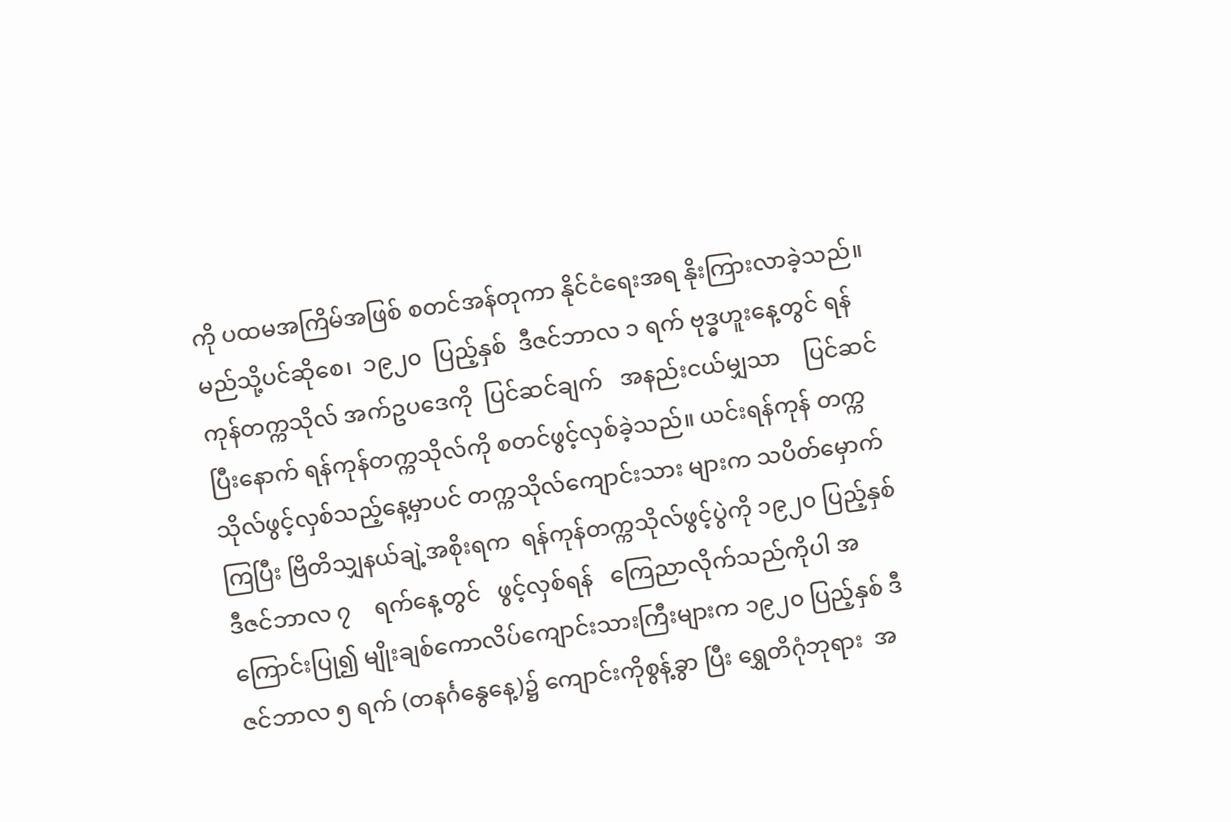ကို ပထမအကြိမ်အဖြစ် စတင်အန်တုကာ နိုင်ငံရေးအရ နိုးကြားလာခဲ့သည်။
မည်သို့ပင်ဆိုစေ၊  ၁၉၂၀  ပြည့်နှစ်  ဒီဇင်ဘာလ ၁ ရက် ဗုဒ္ဓဟူးနေ့တွင် ရန်ကုန်တက္ကသိုလ် အက်ဥပဒေကို  ပြင်ဆင်ချက်   အနည်းငယ်မျှသာ    ပြင်ဆင်ပြီးနောက် ရန်ကုန်တက္ကသိုလ်ကို စတင်ဖွင့်လှစ်ခဲ့သည်။ ယင်းရန်ကုန် တက္ကသိုလ်ဖွင့်လှစ်သည့်နေ့မှာပင် တက္ကသိုလ်ကျောင်းသား များက သပိတ်မှောက်ကြပြီး ဗြိတိသျှနယ်ချဲ့အစိုးရက  ရန်ကုန်တက္ကသိုလ်ဖွင့်ပွဲကို ၁၉၂၀ ပြည့်နှစ်  ဒီဇင်ဘာလ ၇    ရက်နေ့တွင်   ဖွင့်လှစ်ရန်   ကြေညာလိုက်သည်ကိုပါ အကြောင်းပြု၍ မျိုးချစ်ကောလိပ်ကျောင်းသားကြီးများက ၁၉၂၀ ပြည့်နှစ် ဒီဇင်ဘာလ ၅ ရက် (တနင်္ဂနွေနေ့)၌ ကျောင်းကိုစွန့်ခွာ ပြီး ရွှေတိဂုံဘုရား  အ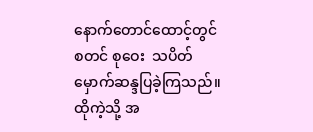နောက်တောင်ထောင့်တွင်  စတင် စုဝေး  သပိတ်မှောက်ဆန္ဒပြခဲ့ကြသည်။
ထိုကဲ့သို့ အ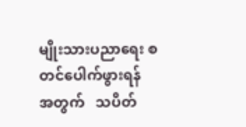မျိုးသားပညာရေး စတင်ပေါက်ဖွားရန် အတွက်   သပိတ်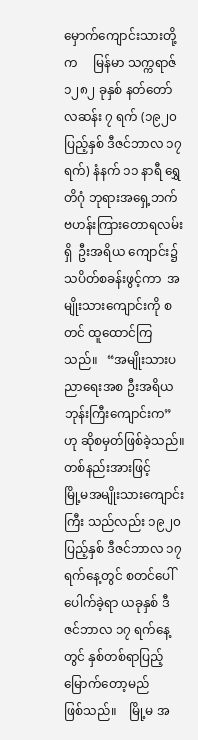မှောက်ကျောင်းသားတို့က     မြန်မာ သက္ကရာဇ် ၁၂၈၂ ခုနှစ် နတ်တော်လဆန်း ၇ ရက် (၁၉၂၀ ပြည့်နှစ် ဒီဇင်ဘာလ ၁၇ ရက်) နံနက် ၁၁ နာရီ ရွှေတိဂုံ ဘုရားအရှေ့ဘက် ဗဟန်းကြားတောရလမ်းရှိ  ဦးအရိယ ကျောင်း၌  သပိတ်စခန်းဖွင့်ကာ  အမျိုးသားကျောင်းကို စတင် ထူထောင်ကြသည်။   “အမျိုးသားပညာရေးအစ ဦးအရိယဘုန်းကြီးကျောင်းက” ဟု ဆိုစမှတ်ဖြစ်ခဲ့သည်။ တစ်နည်းအားဖြင့်        မြို့မအမျိုးသားကျောင်းကြီး သည်လည်း ၁၉၂၀ ပြည့်နှစ် ဒီဇင်ဘာလ ၁၇ ရက်နေ့တွင် စတင်ပေါ်ပေါက်ခဲ့ရာ ယခုနှစ် ဒီဇင်ဘာလ ၁၇ ရက်နေ့တွင် နှစ်တစ်ရာပြည့်မြောက်တော့မည်      ဖြစ်သည်။    မြို့မ အ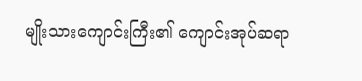မျိုးသားကျောင်းကြီး၏ ကျောင်းအုပ်ဆရာ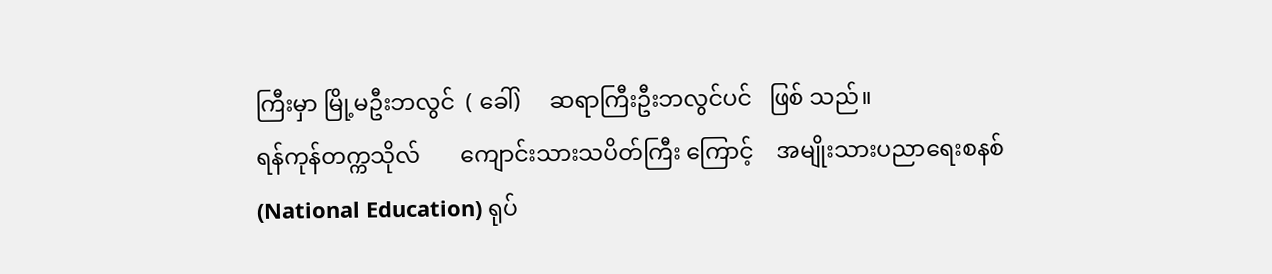ကြီးမှာ မြို့မဦးဘလွင်  ( ခေါ်)     ဆရာကြီးဦးဘလွင်ပင်   ဖြစ် သည်။
ရန်ကုန်တက္ကသိုလ်       ကျောင်းသားသပိတ်ကြီး ကြောင့်    အမျိုးသားပညာရေးစနစ်    (National Education) ရုပ်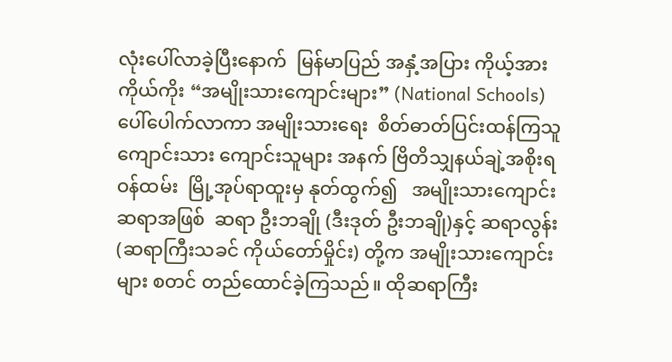လုံးပေါ်လာခဲ့ပြီးနောက်  မြန်မာပြည် အနှံ့အပြား ကိုယ့်အား ကိုယ်ကိုး “အမျိုးသားကျောင်းများ” (National Schools) ပေါ်ပေါက်လာကာ အမျိုးသားရေး  စိတ်ဓာတ်ပြင်းထန်ကြသူ ကျောင်းသား ကျောင်းသူများ အနက် ဗြိတိသျှနယ်ချဲ့အစိုးရဝန်ထမ်း  မြို့အုပ်ရာထူးမှ နုတ်ထွက်၍   အမျိုးသားကျောင်းဆရာအဖြစ်  ဆရာ ဦးဘချို (ဒီးဒုတ် ဦးဘချို)နှင့် ဆရာလွန်း (ဆရာကြီးသခင် ကိုယ်တော်မှိုင်း) တို့က အမျိုးသားကျောင်းများ စတင် တည်ထောင်ခဲ့ကြသည်။ ထိုဆရာကြီး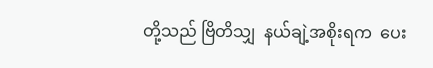တို့သည် ဗြိတိသျှ  နယ်ချဲ့အစိုးရက  ပေး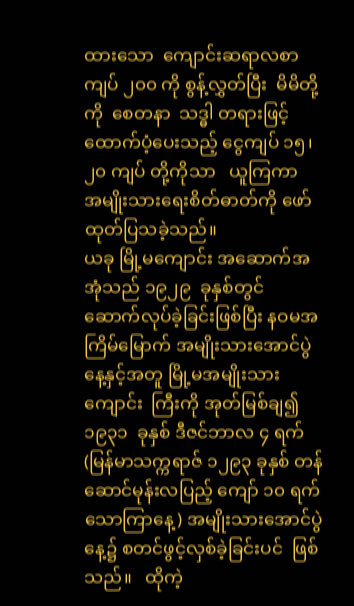ထားသော  ကျောင်းဆရာလစာ  ကျပ် ၂၀၀ ကို စွန့်လွှတ်ပြီး  မိမိတို့ကို  စေတနာ  သဒ္ဓါ တရားဖြင့် ထောက်ပံ့ပေးသည့် ငွေကျပ် ၁၅၊ ၂၀ ကျပ် တို့ကိုသာ   ယူကြကာ  အမျိုးသားရေးစိတ်ဓာတ်ကို ဖော်ထုတ်ပြသခဲ့သည်။
ယခု မြို့မကျောင်း အဆောက်အအုံသည် ၁၉၂၉  ခုနှစ်တွင် ဆောက်လုပ်ခဲ့ခြင်းဖြစ်ပြီး နဝမအကြိမ်မြောက် အမျိုးသားအောင်ပွဲနေ့နှင့်အတူ မြို့မအမျိုးသားကျောင်း  ကြီးကို အုတ်မြစ်ချ၍  ၁၉၃၁  ခုနှစ် ဒီဇင်ဘာလ ၄ ရက် (မြန်မာသက္ကရာဇ် ၁၂၉၃ ခုနှစ် တန်ဆောင်မုန်းလပြည့် ကျော် ၁၀ ရက် သောကြာနေ့) အမျိုးသားအောင်ပွဲနေ့၌ စတင်ဖွင့်လှစ်ခဲ့ခြင်းပင်  ဖြစ်သည်။   ထိုကဲ့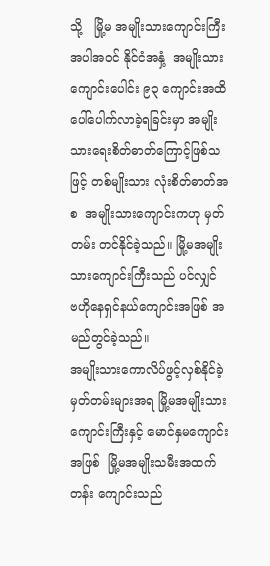သို့   မြို့မ အမျိုးသားကျောင်းကြီးအပါအဝင် နိုင်ငံအနှံ့  အမျိုးသား ကျောင်းပေါင်း ၉၃ ကျောင်းအထိ ပေါ်ပေါက်လာခဲ့ရခြင်းမှာ အမျိုးသားရေးစိတ်ဓာတ်ကြောင့်ဖြစ်သဖြင့် တစ်မျိုးသား လုံးစိတ်ဓာတ်အစ  အမျိုးသားကျောင်းကဟု မှတ်တမ်း တင်နိုင်ခဲ့သည်။ မြို့မအမျိုးသားကျောင်းကြီးသည် ပင်လျှင်    ဗဟိုနေရှင်နယ်ကျောင်းအဖြစ် အမည်တွင်ခဲ့သည်။
အမျိုးသားကောလိပ်ဖွင့်လှစ်နိုင်ခဲ့
မှတ်တမ်းများအရ မြို့မအမျိုးသားကျောင်းကြီးနှင့် မောင်နှမကျောင်းအဖြစ်  မြို့မအမျိုးသမီးအထက်တန်း ကျောင်းသည်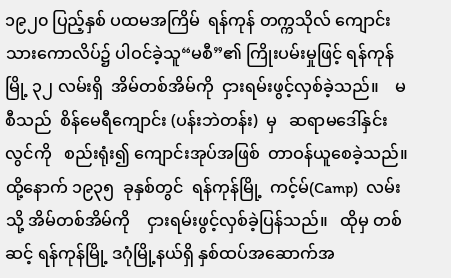၁၉၂၀ ပြည့်နှစ် ပထမအကြိမ်  ရန်ကုန် တက္ကသိုလ် ကျောင်းသားကောလိပ်၌ ပါဝင်ခဲ့သူ“မစီ”၏ ကြိုးပမ်းမှုဖြင့် ရန်ကုန်မြို့ ၃၂ လမ်းရှိ  အိမ်တစ်အိမ်ကို  ငှားရမ်းဖွင့်လှစ်ခဲ့သည်။    မစီသည်  စိန်မေရီကျောင်း (ပန်းဘဲတန်း)  မှ   ဆရာမဒေါ်နှင်းလွင်ကို   စည်းရုံး၍ ကျောင်းအုပ်အဖြစ်  တာဝန်ယူစေခဲ့သည်။  ထို့နောက် ၁၉၃၅  ခုနှစ်တွင်  ရန်ကုန်မြို့  ကင့်မ်(Camp)  လမ်းသို့ အိမ်တစ်အိမ်ကို    ငှားရမ်းဖွင့်လှစ်ခဲ့ပြန်သည်။   ထိုမှ တစ်ဆင့် ရန်ကုန်မြို့ ဒဂုံမြို့နယ်ရှိ နှစ်ထပ်အဆောက်အ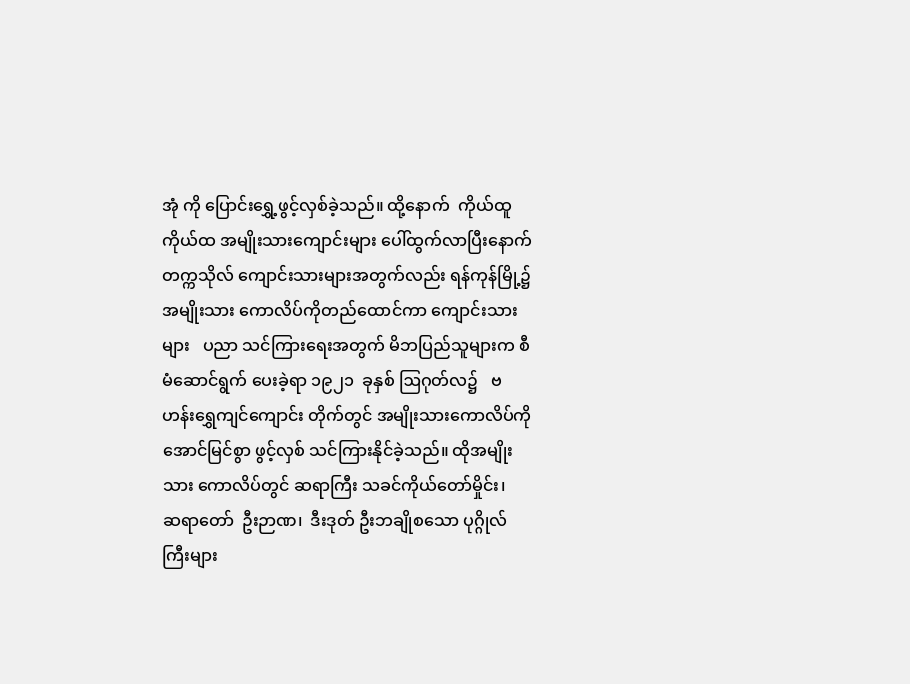အုံ ကို ပြောင်းရွှေ့ဖွင့်လှစ်ခဲ့သည်။ ထို့နောက်  ကိုယ်ထူ ကိုယ်ထ အမျိုးသားကျောင်းများ ပေါ်ထွက်လာပြီးနောက် တက္ကသိုလ် ကျောင်းသားများအတွက်လည်း ရန်ကုန်မြို့၌ အမျိုးသား ကောလိပ်ကိုတည်ထောင်ကာ ကျောင်းသားများ   ပညာ သင်ကြားရေးအတွက် မိဘပြည်သူများက စီမံဆောင်ရွက် ပေးခဲ့ရာ ၁၉၂၁  ခုနှစ် ဩဂုတ်လ၌   ဗဟန်းရွှေကျင်ကျောင်း တိုက်တွင် အမျိုးသားကောလိပ်ကို အောင်မြင်စွာ ဖွင့်လှစ် သင်ကြားနိုင်ခဲ့သည်။ ထိုအမျိုးသား ကောလိပ်တွင် ဆရာကြီး သခင်ကိုယ်တော်မှိုင်း၊    ဆရာတော်  ဦးဉာဏ၊  ဒီးဒုတ် ဦးဘချိုစသော ပုဂ္ဂိုလ်ကြီးများ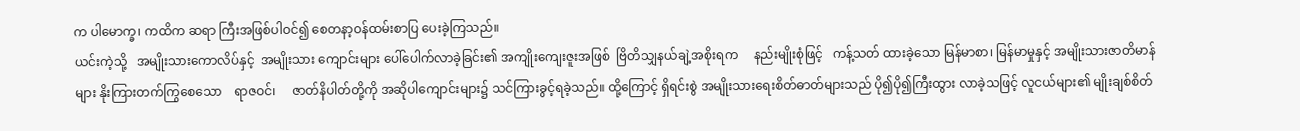က ပါမောက္ခ၊ ကထိက ဆရာ ကြီးအဖြစ်ပါဝင်၍ စေတနာ့ဝန်ထမ်းစာပြ ပေးခဲ့ကြသည်။
ယင်းကဲ့သို့   အမျိုးသားကောလိပ်နှင့်  အမျိုးသား ကျောင်းများ ပေါ်ပေါက်လာခဲ့ခြင်း၏ အကျိုးကျေးဇူးအဖြစ်  ဗြိတိသျှနယ်ချဲ့အစိုးရက     နည်းမျိုးစုံဖြင့်   ကန့်သတ် ထားခဲ့သော မြန်မာစာ၊ မြန်မာမှုနှင့် အမျိုးသားဇာတိမာန်များ နိုးကြားတက်ကြွစေသော    ရာဇဝင်၊     ဇာတ်နိပါတ်တို့ကို အဆိုပါကျောင်းများ၌ သင်ကြားခွင့်ရခဲ့သည်။ ထို့ကြောင့် ရှိရင်းစွဲ အမျိုးသားရေးစိတ်ဓာတ်များသည် ပို၍ပို၍ကြီးထွား လာခဲ့သဖြင့် လူငယ်များ၏ မျိုးချစ်စိတ်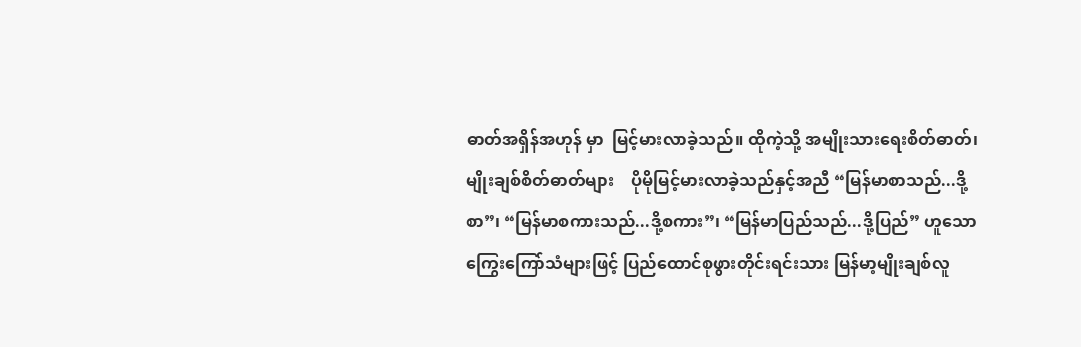ဓာတ်အရှိန်အဟုန် မှာ  မြင့်မားလာခဲ့သည်။ ထိုကဲ့သို့ အမျိုးသားရေးစိတ်ဓာတ်၊ မျိုးချစ်စိတ်ဓာတ်များ    ပိုမိုမြင့်မားလာခဲ့သည်နှင့်အညီ “မြန်မာစာသည်...ဒို့စာ”၊ “မြန်မာစကားသည်...ဒို့စကား”၊ “မြန်မာပြည်သည်...ဒို့ပြည်” ဟူသော ကြွေးကြော်သံများဖြင့် ပြည်ထောင်စုဖွားတိုင်းရင်းသား မြန်မာ့မျိုးချစ်လူ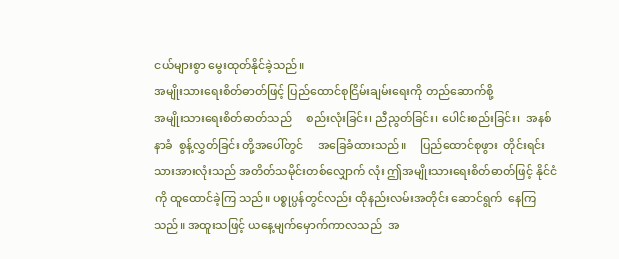ငယ်များစွာ မွေးထုတ်နိုင်ခဲ့သည်။
အမျိုးသားရေးစိတ်ဓာတ်ဖြင့် ပြည်ထောင်စုငြိမ်းချမ်းရေးကို တည်ဆောက်စို့
အမျိုးသားရေးစိတ်ဓာတ်သည်     စည်းလုံးခြင်း၊ ညီညွတ်ခြင်း၊ ပေါင်းစည်းခြင်း၊  အနစ်နာခံ  စွန့်လွှတ်ခြင်း တို့အပေါ်တွင်     အခြေခံထားသည်။     ပြည်ထောင်စုဖွား  တိုင်းရင်းသားအားလုံးသည် အတိတ်သမိုင်းတစ်လျှောက် လုံး ဤအမျိုးသားရေးစိတ်ဓာတ်ဖြင့် နိုင်ငံကို ထူထောင်ခဲ့ကြ သည်။ ပစ္စုပ္ပန်တွင်လည်း ထိုနည်းလမ်းအတိုင်း ဆောင်ရွက်  နေကြသည်။ အထူးသဖြင့် ယနေ့မျက်မှောက်ကာလသည်  အ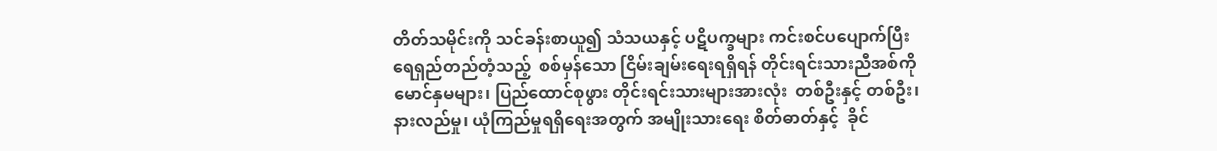တိတ်သမိုင်းကို သင်ခန်းစာယူ၍ သံသယနှင့် ပဋိပက္ခများ ကင်းစင်ပပျောက်ပြီး  ရေရှည်တည်တံ့သည့်  စစ်မှန်သော ငြိမ်းချမ်းရေးရရှိရန် တိုင်းရင်းသားညီအစ်ကိုမောင်နှမများ၊ ပြည်ထောင်စုဖွား တိုင်းရင်းသားများအားလုံး  တစ်ဦးနှင့် တစ်ဦး၊ နားလည်မှု၊ ယုံကြည်မှုရရှိရေးအတွက် အမျိုးသားရေး စိတ်ဓာတ်နှင့်  ခိုင်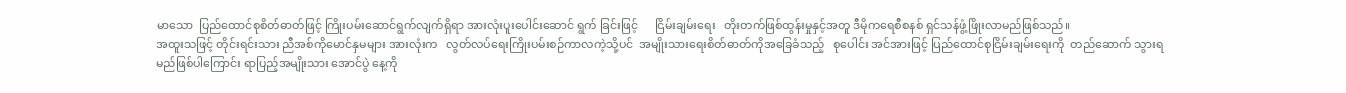မာသော  ပြည်ထောင်စုစိတ်ဓာတ်ဖြင့် ကြိုးပမ်းဆောင်ရွက်လျက်ရှိရာ အားလုံးပူးပေါင်းဆောင် ရွက် ခြင်းဖြင့်      ငြိမ်းချမ်းရေး   တိုးတက်ဖြစ်ထွန်းမှုနှင့်အတူ ဒီမိုကရေစီစနစ် ရှင်သန်ဖွံ့ဖြိုးလာမည်ဖြစ်သည်။
အထူးသဖြင့် တိုင်းရင်းသား ညီအစ်ကိုမောင်နှမများ အားလုံးက   လွတ်လပ်ရေးကြိုးပမ်းစဉ်ကာလကဲ့သို့ပင်  အမျိုးသားရေးစိတ်ဓာတ်ကိုအခြေခံသည့်   စုပေါင်း အင်အားဖြင့် ပြည်ထောင်စုငြိမ်းချမ်းရေးကို  တည်ဆောက် သွားရမည်ဖြစ်ပါကြောင်း ရာပြည့်အမျိုးသား အောင်ပွဲ နေ့ကို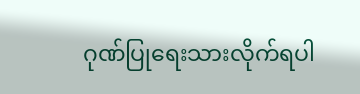ဂုဏ်ပြုရေးသားလိုက်ရပါ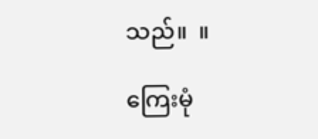သည်။  ။

ကြေးမုံ